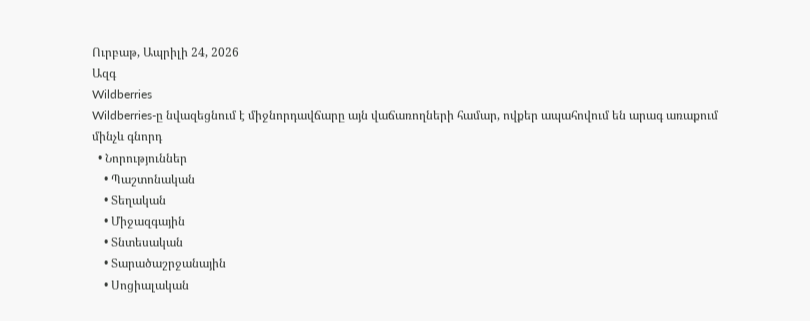Ուրբաթ, Ապրիլի 24, 2026
Ազգ
Wildberries
Wildberries-ը նվազեցնում է միջնորդավճարը այն վաճառողների համար, ովքեր ապահովում են արագ առաքում մինչև գնորդ
  • Նորություններ
    • Պաշտոնական
    • Տեղական
    • Միջազգային
    • Տնտեսական
    • Տարածաշրջանային
    • Սոցիալական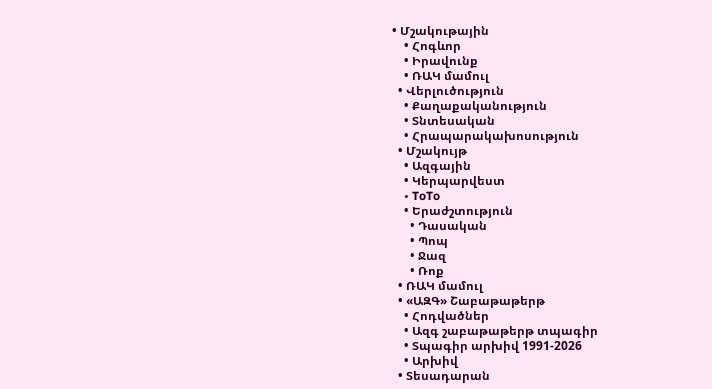• Մշակութային
    • Հոգևոր
    • Իրավունք
    • ՌԱԿ մամուլ
  • Վերլուծություն
    • Քաղաքականություն
    • Տնտեսական
    • Հրապարակախոսություն
  • Մշակույթ
    • Ազգային
    • Կերպարվեստ
    • ToTo
    • Երաժշտություն
      • Դասական
      • Պոպ
      • Ջազ
      • Ռոք
  • ՌԱԿ մամուլ
  • «ԱԶԳ» Շաբաթաթերթ
    • Հոդվածներ
    • Ազգ շաբաթաթերթ տպագիր
    • Տպագիր արխիվ 1991-2026
    • Արխիվ
  • Տեսադարան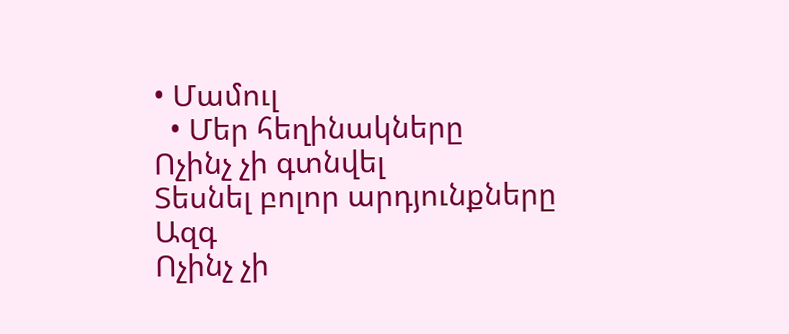• Մամուլ
  • Մեր հեղինակները
Ոչինչ չի գտնվել
Տեսնել բոլոր արդյունքները
Ազգ
Ոչինչ չի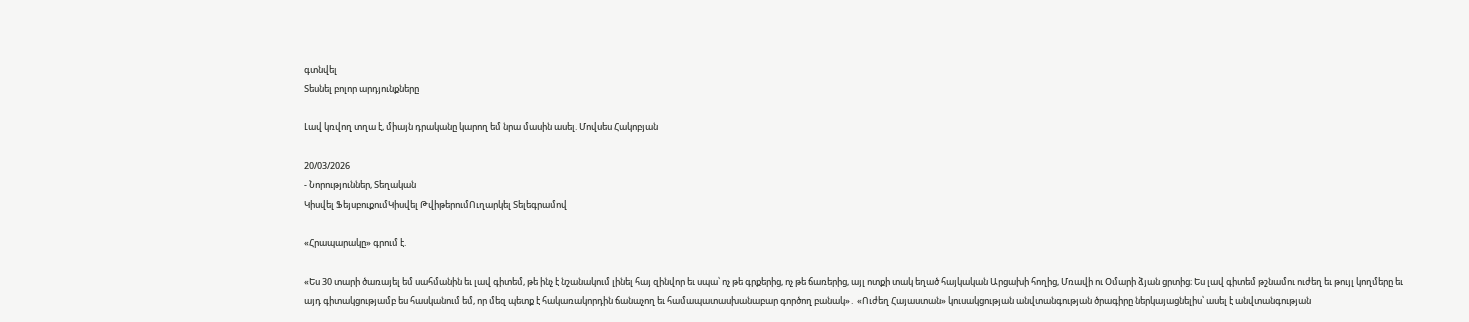գտնվել
Տեսնել բոլոր արդյունքները

Լավ կռվող տղա է, միայն դրականը կարող եմ նրա մասին ասել. Մովսես Հակոբյան

20/03/2026
- Նորություններ, Տեղական
Կիսվել ՖեյսբուքումԿիսվել ԹվիթերումՈւղարկել Տելեգրամով

«Հրապարակը» գրում է.

«Ես 30 տարի ծառայել եմ սահմանին եւ լավ գիտեմ, թե ինչ է նշանակում լինել հայ զինվոր եւ սպա՝ ոչ թե գրքերից, ոչ թե ճառերից, այլ ոտքի տակ եղած հայկական Արցախի հողից, Մռավի ու Օմարի ձյան ցրտից։ Ես լավ գիտեմ թշնամու ուժեղ եւ թույլ կողմերը եւ այդ գիտակցությամբ ես հասկանում եմ, որ մեզ պետք է հակառակորդին ճանաչող եւ համապատասխանաբար գործող բանակ»․ «Ուժեղ Հայաստան» կուսակցության անվտանգության ծրագիրը ներկայացնելիս՝ ասել է անվտանգության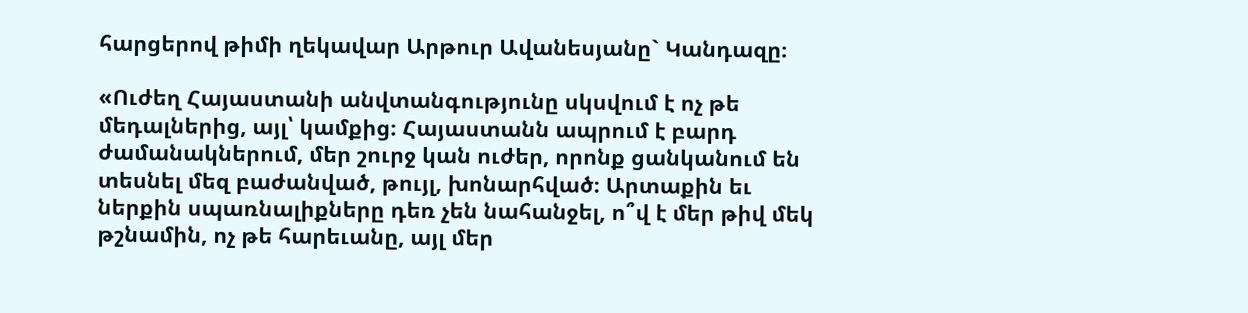հարցերով թիմի ղեկավար Արթուր Ավանեսյանը` Կանդազը։

«Ուժեղ Հայաստանի անվտանգությունը սկսվում է ոչ թե մեդալներից, այլ՝ կամքից։ Հայաստանն ապրում է բարդ ժամանակներում, մեր շուրջ կան ուժեր, որոնք ցանկանում են տեսնել մեզ բաժանված, թույլ, խոնարհված։ Արտաքին եւ ներքին սպառնալիքները դեռ չեն նահանջել, ո՞վ է մեր թիվ մեկ թշնամին, ոչ թե հարեւանը, այլ մեր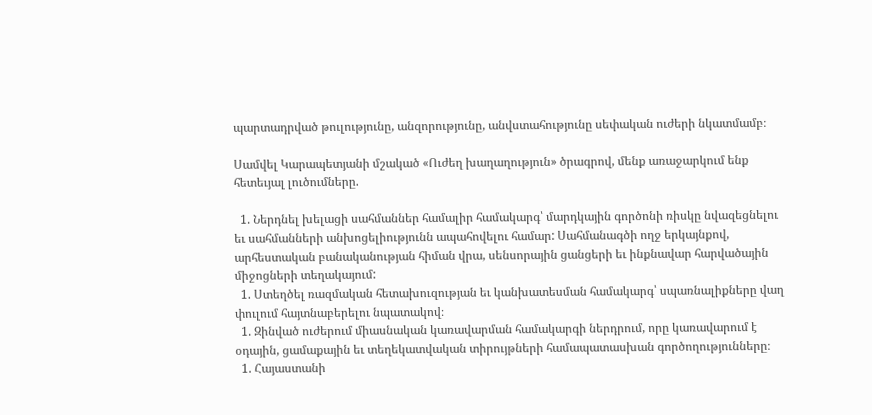պարտադրված թուլությունը, անզորությունը, անվստահությունը սեփական ուժերի նկատմամբ։

Սամվել Կարապետյանի մշակած «Ուժեղ խաղաղություն» ծրագրով, մենք առաջարկում ենք հետեւյալ լուծումները.

  1. Ներդնել խելացի սահմաններ համալիր համակարգ՝ մարդկային գործոնի ռիսկը նվազեցնելու եւ սահմանների անխոցելիությունն ապահովելու համար: Սահմանագծի ողջ երկայնքով, արհեստական բանականության հիման վրա, սենսորային ցանցերի եւ ինքնավար հարվածային միջոցների տեղակայում:
  1. Ստեղծել ռազմական հետախուզության եւ կանխատեսման համակարգ՝ սպառնալիքները վաղ փուլում հայտնաբերելու նպատակով։
  1. Զինված ուժերում միասնական կառավարման համակարգի ներդրում, որը կառավարում է օդային, ցամաքային եւ տեղեկատվական տիրույթների համապատասխան գործողությունները։
  1. Հայաստանի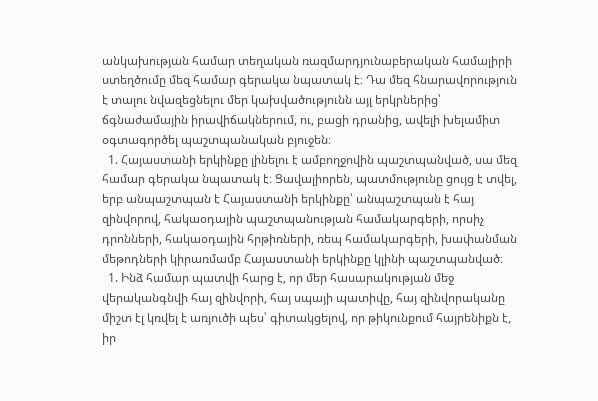անկախության համար տեղական ռազմարդյունաբերական համալիրի ստեղծումը մեզ համար գերակա նպատակ է։ Դա մեզ հնարավորություն է տալու նվազեցնելու մեր կախվածությունն այլ երկրներից՝ ճգնաժամային իրավիճակներում, ու, բացի դրանից, ավելի խելամիտ օգտագործել պաշտպանական բյուջեն։
  1. Հայաստանի երկինքը լինելու է ամբողջովին պաշտպանված, սա մեզ համար գերակա նպատակ է։ Ցավալիորեն, պատմությունը ցույց է տվել, երբ անպաշտպան է Հայաստանի երկինքը՝ անպաշտպան է հայ զինվորով, հակաօդային պաշտպանության համակարգերի, որսիչ դրոնների, հակաօդային հրթիռների, ռեպ համակարգերի, խափանման մեթոդների կիրառմամբ Հայաստանի երկինքը կլինի պաշտպանված։
  1. Ինձ համար պատվի հարց է, որ մեր հասարակության մեջ վերականգնվի հայ զինվորի, հայ սպայի պատիվը, հայ զինվորականը միշտ էլ կռվել է առյուծի պես՝ գիտակցելով, որ թիկունքում հայրենիքն է, իր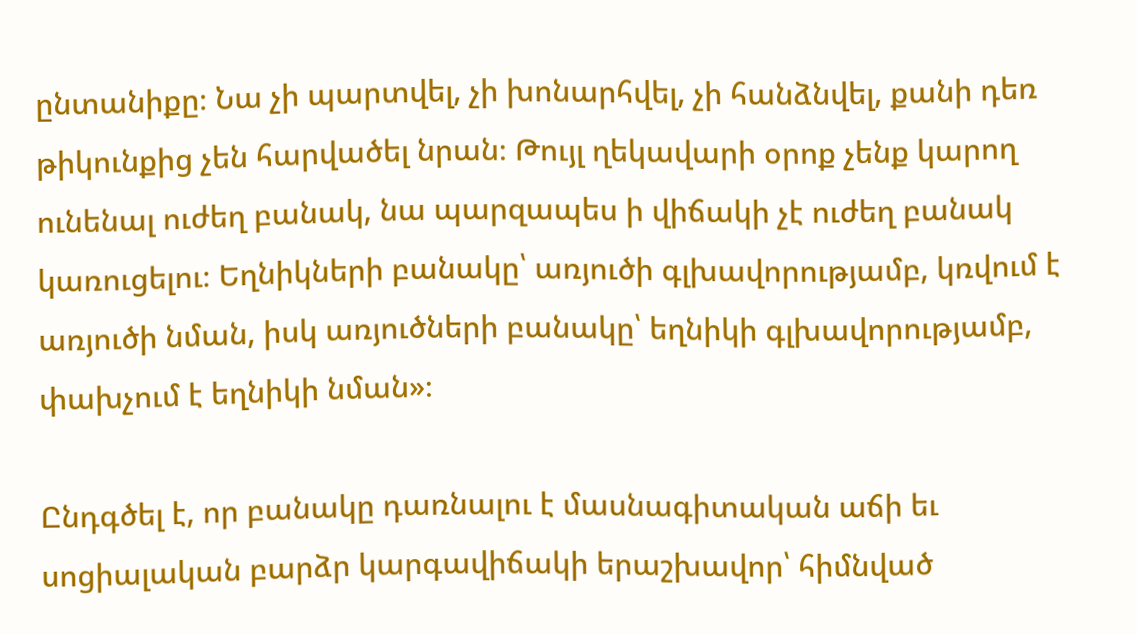ընտանիքը։ Նա չի պարտվել, չի խոնարհվել, չի հանձնվել, քանի դեռ թիկունքից չեն հարվածել նրան։ Թույլ ղեկավարի օրոք չենք կարող ունենալ ուժեղ բանակ, նա պարզապես ի վիճակի չէ ուժեղ բանակ կառուցելու։ Եղնիկների բանակը՝ առյուծի գլխավորությամբ, կռվում է առյուծի նման, իսկ առյուծների բանակը՝ եղնիկի գլխավորությամբ, փախչում է եղնիկի նման»։

Ընդգծել է, որ բանակը դառնալու է մասնագիտական աճի եւ սոցիալական բարձր կարգավիճակի երաշխավոր՝ հիմնված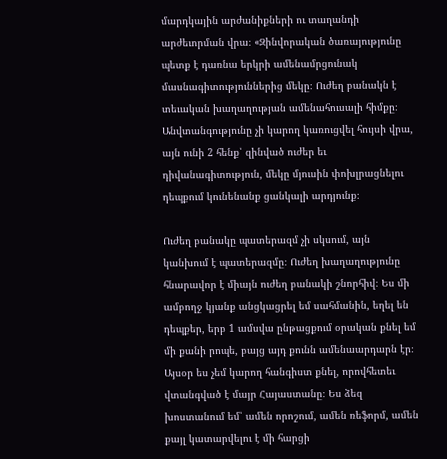մարդկային արժանիքների ու տաղանդի արժեւորման վրա։ «Զինվորական ծառայությունը պետք է դառնա երկրի ամենամրցունակ մասնագիտություններից մեկը։ Ուժեղ բանակն է տեւական խաղաղության ամենահուսալի հիմքը։ Անվտանգությունը չի կարող կառուցվել հույսի վրա, այն ունի 2 հենք՝ զինված ուժեր եւ դիվանագիտություն, մեկը մյուսին փոխլրացնելու դեպքում կունենանք ցանկալի արդյունք։

Ուժեղ բանակը պատերազմ չի սկսում, այն կանխում է պատերազմը։ Ուժեղ խաղաղությունը հնարավոր է միայն ուժեղ բանակի շնորհիվ։ Ես մի ամբողջ կյանք անցկացրել եմ սահմանին, եղել են դեպքեր, երբ 1 ամսվա ընթացքում օրական քնել եմ մի քանի րոպե, բայց այդ քունն ամենաարդարն էր։ Այսօր ես չեմ կարող հանգիստ քնել, որովհետեւ վտանգված է մայր Հայաստանը։ Ես ձեզ խոստանում եմ՝ ամեն որոշում, ամեն ռեֆորմ, ամեն քայլ կատարվելու է մի հարցի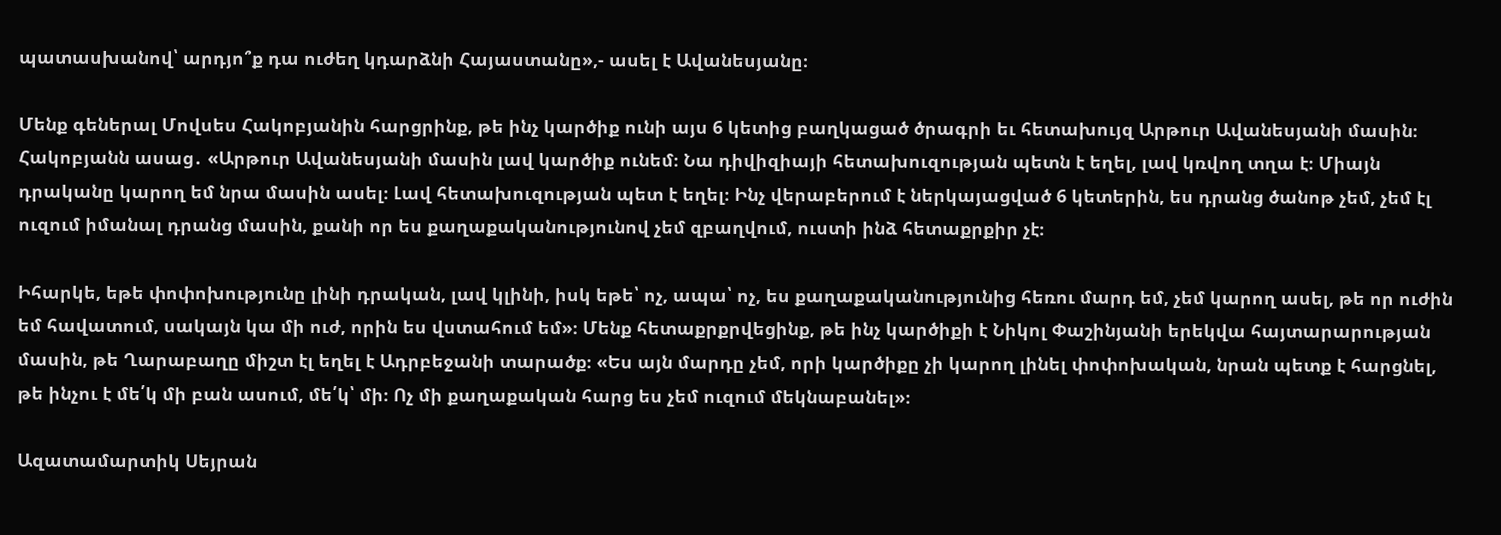պատասխանով՝ արդյո՞ք դա ուժեղ կդարձնի Հայաստանը»,- ասել է Ավանեսյանը։

Մենք գեներալ Մովսես Հակոբյանին հարցրինք, թե ինչ կարծիք ունի այս 6 կետից բաղկացած ծրագրի եւ հետախույզ Արթուր Ավանեսյանի մասին։ Հակոբյանն ասաց․ «Արթուր Ավանեսյանի մասին լավ կարծիք ունեմ։ Նա դիվիզիայի հետախուզության պետն է եղել, լավ կռվող տղա է։ Միայն դրականը կարող եմ նրա մասին ասել։ Լավ հետախուզության պետ է եղել։ Ինչ վերաբերում է ներկայացված 6 կետերին, ես դրանց ծանոթ չեմ, չեմ էլ ուզում իմանալ դրանց մասին, քանի որ ես քաղաքականությունով չեմ զբաղվում, ուստի ինձ հետաքրքիր չէ։

Իհարկե, եթե փոփոխությունը լինի դրական, լավ կլինի, իսկ եթե՝ ոչ, ապա՝ ոչ, ես քաղաքականությունից հեռու մարդ եմ, չեմ կարող ասել, թե որ ուժին եմ հավատում, սակայն կա մի ուժ, որին ես վստահում եմ»։ Մենք հետաքրքրվեցինք, թե ինչ կարծիքի է Նիկոլ Փաշինյանի երեկվա հայտարարության մասին, թե Ղարաբաղը միշտ էլ եղել է Ադրբեջանի տարածք։ «Ես այն մարդը չեմ, որի կարծիքը չի կարող լինել փոփոխական, նրան պետք է հարցնել, թե ինչու է մե՛կ մի բան ասում, մե՛կ՝ մի։ Ոչ մի քաղաքական հարց ես չեմ ուզում մեկնաբանել»։

Ազատամարտիկ Սեյրան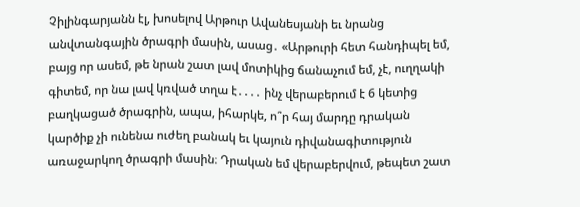Չիլինգարյանն էլ, խոսելով Արթուր Ավանեսյանի եւ նրանց անվտանգային ծրագրի մասին, ասաց․ «Արթուրի հետ հանդիպել եմ, բայց որ ասեմ, թե նրան շատ լավ մոտիկից ճանաչում եմ, չէ, ուղղակի գիտեմ, որ նա լավ կռված տղա է․․․․ ինչ վերաբերում է 6 կետից բաղկացած ծրագրին, ապա, իհարկե, ո՞ր հայ մարդը դրական կարծիք չի ունենա ուժեղ բանակ եւ կայուն դիվանագիտություն առաջարկող ծրագրի մասին։ Դրական եմ վերաբերվում, թեպետ շատ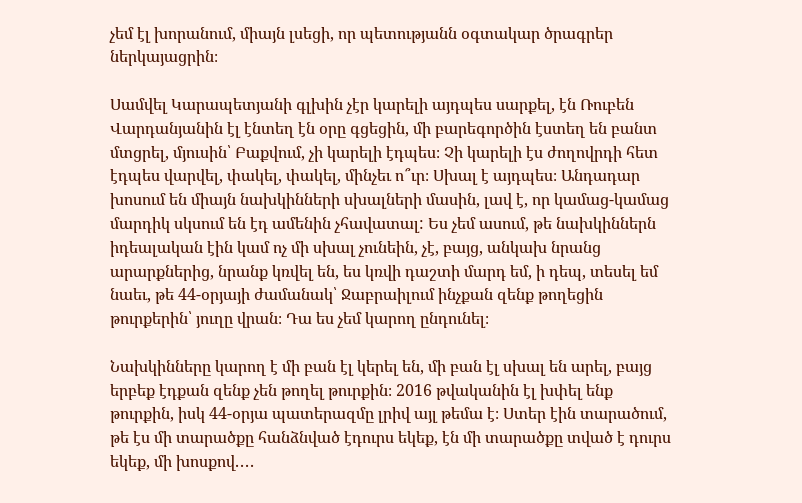չեմ էլ խորանում, միայն լսեցի, որ պետությանն օգտակար ծրագրեր ներկայացրին։

Սամվել Կարապետյանի գլխին չէր կարելի այդպես սարքել, էն Ռուբեն Վարդանյանին էլ էնտեղ էն օրը գցեցին, մի բարեգործին էստեղ են բանտ մտցրել, մյուսին՝ Բաքվում, չի կարելի էդպես։ Չի կարելի էս ժողովրդի հետ էդպես վարվել, փակել, փակել, մինչեւ ո՞ւր։ Սխալ է այդպես։ Անդադար խոսում են միայն նախկինների սխալների մասին, լավ է, որ կամաց-կամաց մարդիկ սկսում են էդ ամենին չհավատալ: Ես չեմ ասում, թե նախկիններն իդեալական էին կամ ոչ մի սխալ չունեին, չէ, բայց, անկախ նրանց արարքներից, նրանք կռվել են, ես կռվի դաշտի մարդ եմ, ի դեպ, տեսել եմ նաեւ, թե 44-օրյայի ժամանակ՝ Ջաբրաիլում ինչքան զենք թողեցին թուրքերին՝ յուղը վրան։ Դա ես չեմ կարող ընդունել։

Նախկինները կարող է մի բան էլ կերել են, մի բան էլ սխալ են արել, բայց երբեք էդքան զենք չեն թողել թուրքին։ 2016 թվականին էլ խփել ենք թուրքին, իսկ 44-օրյա պատերազմը լրիվ այլ թեմա է։ Ստեր էին տարածում, թե էս մի տարածքը հանձնված էդուրս եկեք, էն մի տարածքը տված է դուրս եկեք, մի խոսքով․․․․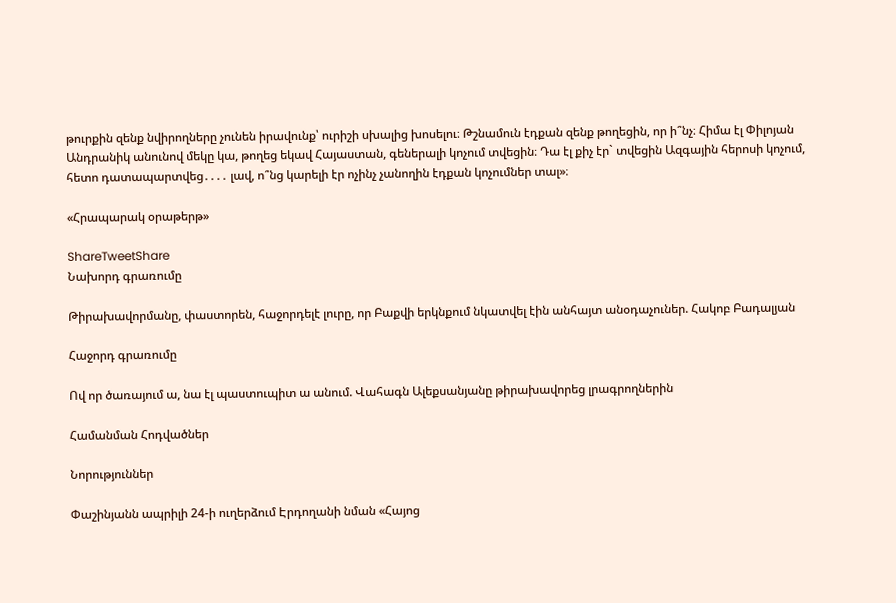թուրքին զենք նվիրողները չունեն իրավունք՝ ուրիշի սխալից խոսելու։ Թշնամուն էդքան զենք թողեցին, որ ի՞նչ։ Հիմա էլ Փիլոյան Անդրանիկ անունով մեկը կա, թողեց եկավ Հայաստան, գեներալի կոչում տվեցին։ Դա էլ քիչ էր` տվեցին Ազգային հերոսի կոչում, հետո դատապարտվեց․․․․ լավ, ո՞նց կարելի էր ոչինչ չանողին էդքան կոչումներ տալ»։

«Հրապարակ օրաթերթ»

ShareTweetShare
Նախորդ գրառումը

Թիրախավորմանը, փաստորեն, հաջորդելէ լուրը, որ Բաքվի երկնքում նկատվել էին անհայտ անօդաչուներ. Հակոբ Բադալյան

Հաջորդ գրառումը

Ով որ ծառայում ա, նա էլ պաստուպիտ ա անում. Վահագն Ալեքսանյանը թիրախավորեց լրագրողներին

Համանման Հոդվածներ

Նորություններ

Փաշինյանն ապրիլի 24-ի ուղերձում Էրդողանի նման «Հայոց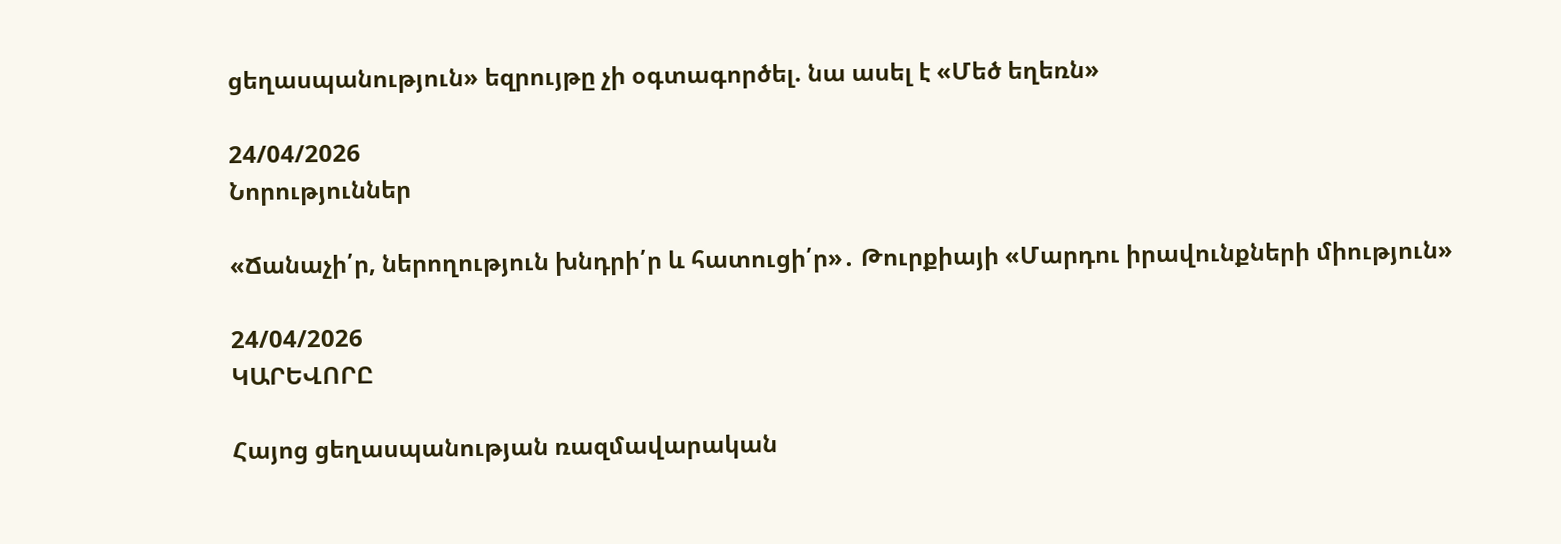ցեղասպանություն» եզրույթը չի օգտագործել. նա ասել է «Մեծ եղեռն»

24/04/2026
Նորություններ

«Ճանաչի՛ր, ներողություն խնդրի՛ր և հատուցի՛ր»․ Թուրքիայի «Մարդու իրավունքների միություն»

24/04/2026
ԿԱՐԵՎՈՐԸ

Հայոց ցեղասպանության ռազմավարական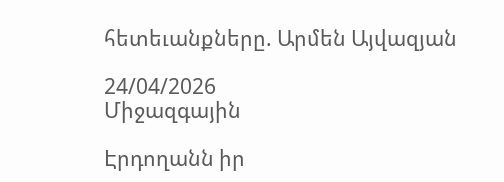հետեւանքները. Արմեն Այվազյան

24/04/2026
Միջազգային

Էրդողանն իր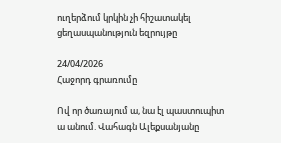ուղերձում կրկին չի հիշատակել ցեղասպանություն եզրույթը

24/04/2026
Հաջորդ գրառումը

Ով որ ծառայում ա, նա էլ պաստուպիտ ա անում. Վահագն Ալեքսանյանը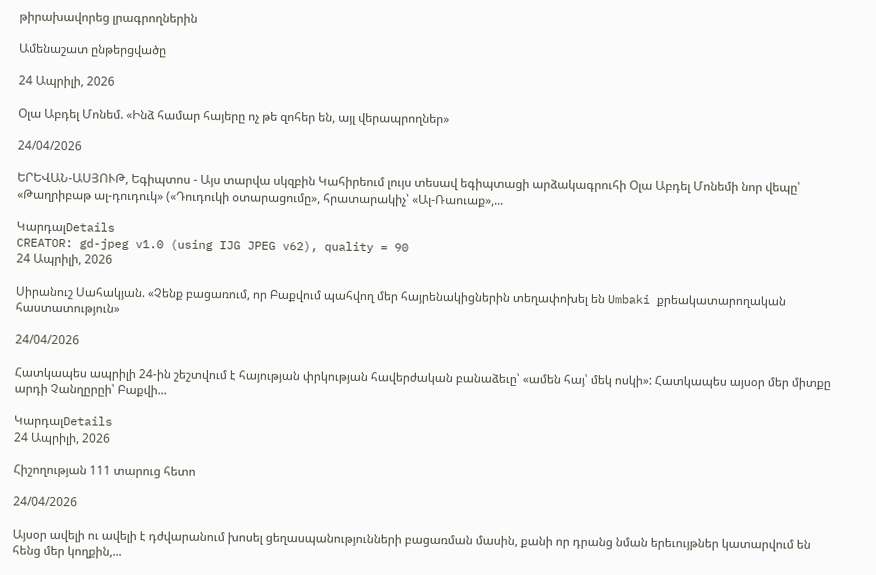թիրախավորեց լրագրողներին

Ամենաշատ ընթերցվածը

24 Ապրիլի, 2026

Օլա Աբդել Մոնեմ. «Ինձ համար հայերը ոչ թե զոհեր են, այլ վերապրողներ»

24/04/2026

ԵՐԵՎԱՆ-ԱՍՅՈՒԹ, Եգիպտոս - Այս տարվա սկզբին Կահիրեում լույս տեսավ եգիպտացի արձակագրուհի Օլա Աբդել Մոնեմի նոր վեպը՝ «Թաղրիբաթ ալ-դուդուկ» («Դուդուկի օտարացումը», հրատարակիչ՝ «Ալ-Ռաուաք»,...

ԿարդալDetails
CREATOR: gd-jpeg v1.0 (using IJG JPEG v62), quality = 90
24 Ապրիլի, 2026

Սիրանուշ Սահակյան. «Չենք բացառում, որ Բաքվում պահվող մեր հայրենակիցներին տեղափոխել են Umbaki քրեակատարողական հաստատություն»

24/04/2026

Հատկապես ապրիլի 24-ին շեշտվում է հայության փրկության հավերժական բանաձեւը՝ «ամեն հայ՝ մեկ ոսկի»: Հատկապես այսօր մեր միտքը արդի Չանղըրըի՝ Բաքվի...

ԿարդալDetails
24 Ապրիլի, 2026

Հիշողության 111 տարուց հետո

24/04/2026

Այսօր ավելի ու ավելի է դժվարանում խոսել ցեղասպանությունների բացառման մասին, քանի որ դրանց նման երեւույթներ կատարվում են հենց մեր կողքին,...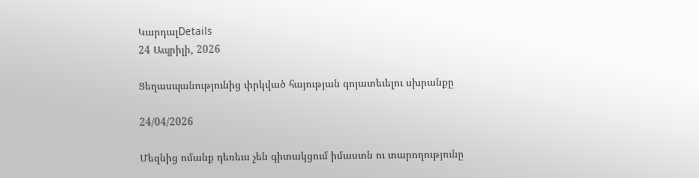ԿարդալDetails
24 Ապրիլի, 2026

Ցեղասպանությունից փրկված հայության գոյատեւելու սխրանքը

24/04/2026

Մեզնից ոմանք դեռեւս չեն գիտակցում իմաստն ու տարողությունը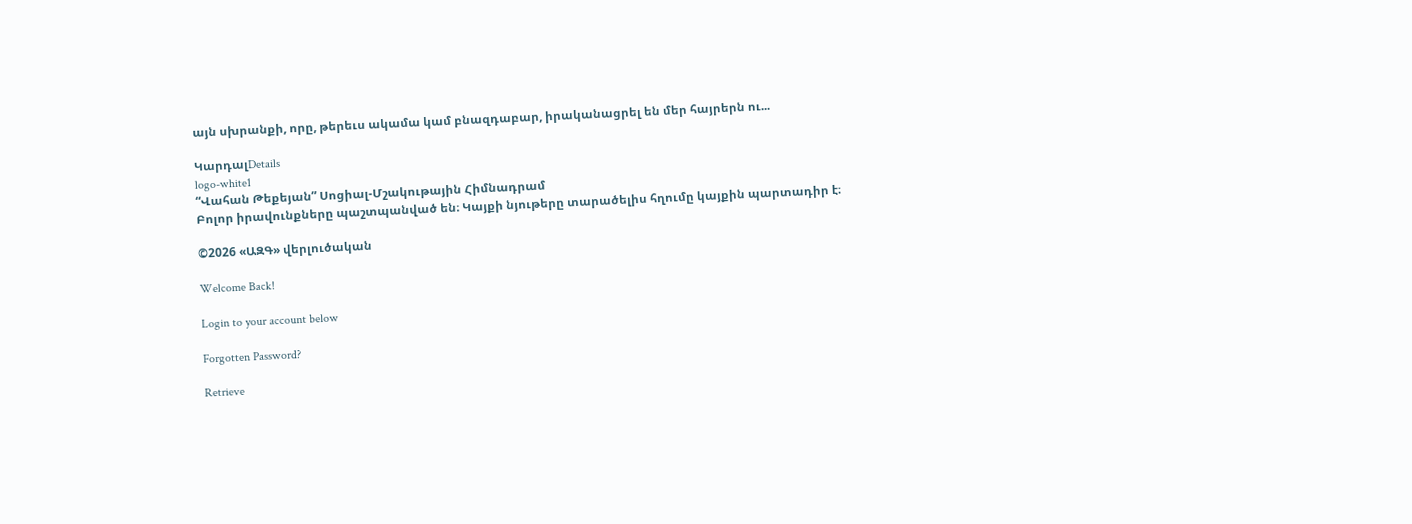այն սխրանքի, որը, թերեւս ակամա կամ բնազդաբար, իրականացրել են մեր հայրերն ու...

ԿարդալDetails
logo-white1
“Վահան Թեքեյան” Սոցիալ-Մշակութային Հիմնադրամ
Բոլոր իրավունքները պաշտպանված են։ Կայքի նյութերը տարածելիս հղումը կայքին պարտադիր է։

©2026 «ԱԶԳ» վերլուծական

Welcome Back!

Login to your account below

Forgotten Password?

Retrieve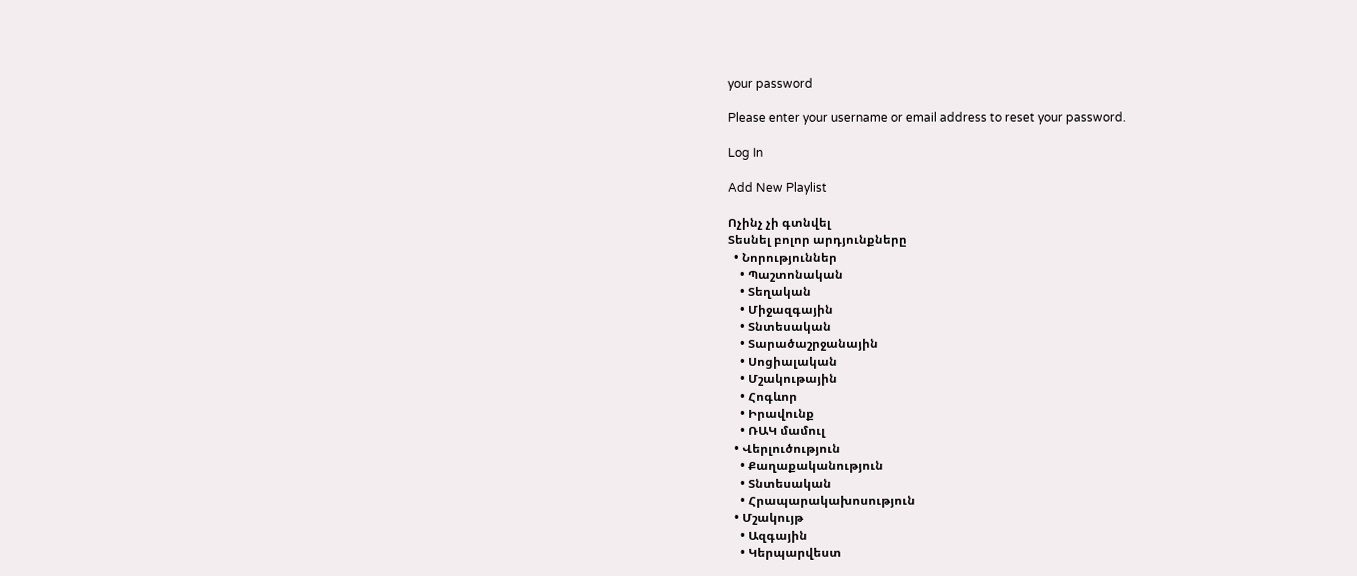your password

Please enter your username or email address to reset your password.

Log In

Add New Playlist

Ոչինչ չի գտնվել
Տեսնել բոլոր արդյունքները
  • Նորություններ
    • Պաշտոնական
    • Տեղական
    • Միջազգային
    • Տնտեսական
    • Տարածաշրջանային
    • Սոցիալական
    • Մշակութային
    • Հոգևոր
    • Իրավունք
    • ՌԱԿ մամուլ
  • Վերլուծություն
    • Քաղաքականություն
    • Տնտեսական
    • Հրապարակախոսություն
  • Մշակույթ
    • Ազգային
    • Կերպարվեստ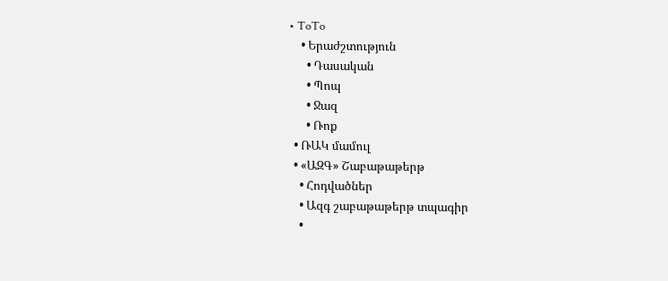• ToTo
    • Երաժշտություն
      • Դասական
      • Պոպ
      • Ջազ
      • Ռոք
  • ՌԱԿ մամուլ
  • «ԱԶԳ» Շաբաթաթերթ
    • Հոդվածներ
    • Ազգ շաբաթաթերթ տպագիր
    •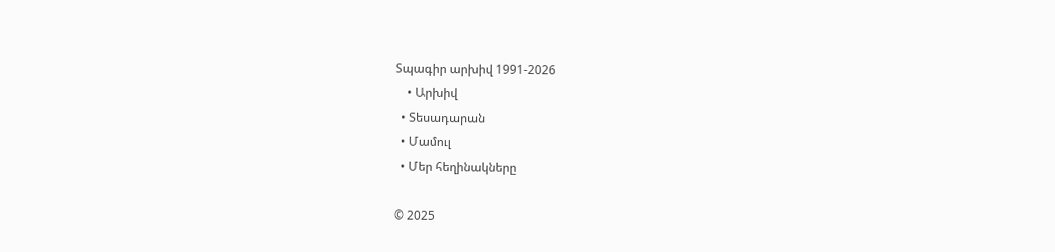Տպագիր արխիվ 1991-2026
    • Արխիվ
  • Տեսադարան
  • Մամուլ
  • Մեր հեղինակները

© 2025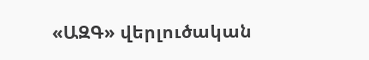«ԱԶԳ» վերլուծական